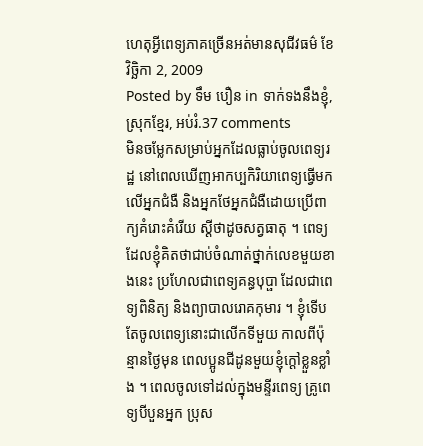ហេតុអ្វីពេទ្យភាគច្រើនអត់មានសុជីវធម៌ ខែ វិច្ឆិកា 2, 2009
Posted by ទឹម បឿន in ទាក់ទងនឹងខ្ញុំ, ស្រុកខ្មែរ, អប់រំ.37 comments
មិនចម្លែកសម្រាប់អ្នកដែលធ្លាប់ចូលពេទ្យរដ្ឋ នៅពេលឃើញអាកប្បកិរិយាពេទ្យធ្វើមកលើអ្នកជំងឺ និងអ្នកថែអ្នកជំងឺដោយប្រើពាក្យគំរោះគំរើយ ស្ដីថាដូចសត្វធាតុ ។ ពេទ្យដែលខ្ញុំគិតថាជាប់ចំណាត់ថ្នាក់លេខមួយខាងនេះ ប្រហែលជាពេទ្យគន្ធបុប្ផា ដែលជាពេទ្យពិនិត្យ និងព្យាបាលរោគកុមារ ។ ខ្ញុំទើបតែចូលពេទ្យនោះជាលើកទីមួយ កាលពីប៉ុន្មានថ្ងៃមុន ពេលប្អូនជីដូនមួយខ្ញុំក្ដៅខ្លួនខ្លាំង ។ ពេលចូលទៅដល់ក្នុងមន្ទីរពេទ្យ គ្រូពេទ្យបីបួនអ្នក ប្រុស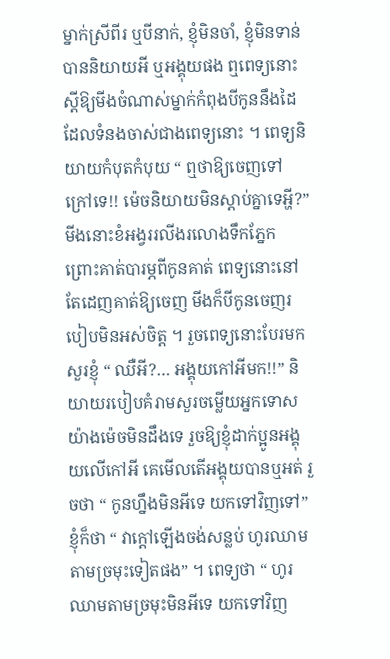ម្នាក់ស្រីពីរ ឬបីនាក់, ខ្ញុំមិនចាំ, ខ្ញុំមិនទាន់បាននិយាយអី ឬអង្គុយផង ឮពេទ្យនោះស្ដីឱ្យមីងចំណាស់ម្នាក់កំពុងបីកូននឹងដៃ ដែលទំនងចាស់ជាងពេទ្យនោះ ។ ពេទ្យនិយាយកំបុតកំបុយ “ ឮថាឱ្យចេញទៅក្រៅទេ!! ម៉េចនិយាយមិនស្ដាប់គ្នាទេអ្ហី?” មីងនោះខំអង្វររលីងរលោងទឹកភ្នែក ព្រោះគាត់បារម្ភពីកូនគាត់ ពេទ្យនោះនៅតែដេញគាត់ឱ្យចេញ មីងក៏បីកូនចេញរបៀបមិនអស់ចិត្ត ។ រួចពេទ្យនោះបែរមកសួរខ្ញុំ “ ឈឺអី?… អង្គុយកៅអីមក!!” និយាយរបៀបគំរាមសួរចម្លើយអ្នកទោសយ៉ាងម៉េចមិនដឹងទេ រួចឱ្យខ្ញុំដាក់ប្អូនអង្គុយលើកៅអី គេមើលតើអង្គុយបានឬអត់ រួចថា “ កូនហ្នឹងមិនអីទេ យកទៅវិញទៅ” ខ្ញុំក៏ថា “ វាក្ដៅឡើងចង់សន្លប់ ហូរឈាមតាមច្រមុះទៀតផង” ។ ពេទ្យថា “ ហូរឈាមតាមច្រមុះមិនអីទេ យកទៅវិញ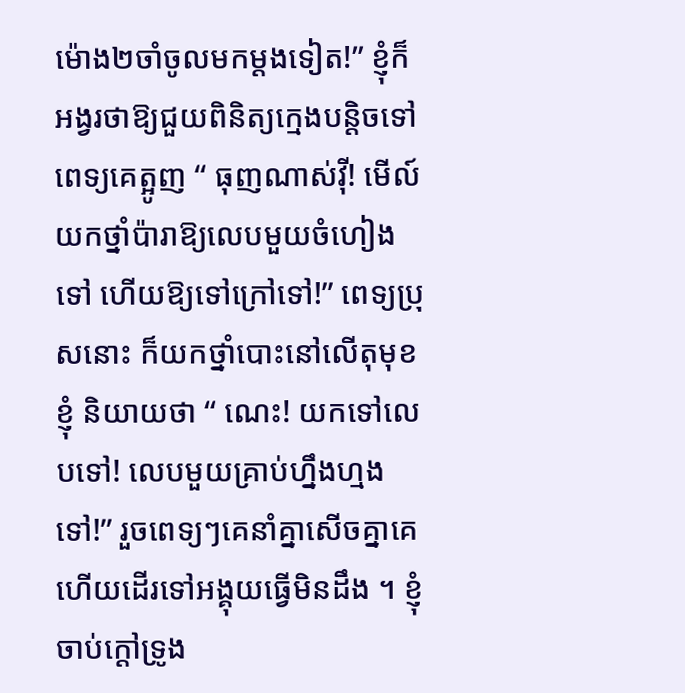ម៉ោង២ចាំចូលមកម្ដងទៀត!” ខ្ញុំក៏អង្វរថាឱ្យជួយពិនិត្យក្មេងបន្តិចទៅ ពេទ្យគេត្អូញ “ ធុញណាស់វ៉ី! មើល៍យកថ្នាំប៉ារាឱ្យលេបមួយចំហៀងទៅ ហើយឱ្យទៅក្រៅទៅ!” ពេទ្យប្រុសនោះ ក៏យកថ្នាំបោះនៅលើតុមុខខ្ញុំ និយាយថា “ ណេះ! យកទៅលេបទៅ! លេបមួយគ្រាប់ហ្នឹងហ្មងទៅ!” រួចពេទ្យៗគេនាំគ្នាសើចគ្នាគេ ហើយដើរទៅអង្គុយធ្វើមិនដឹង ។ ខ្ញុំចាប់ក្ដៅទ្រូង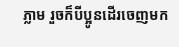ភ្លាម រួចក៏បីប្អូនដើរចេញមក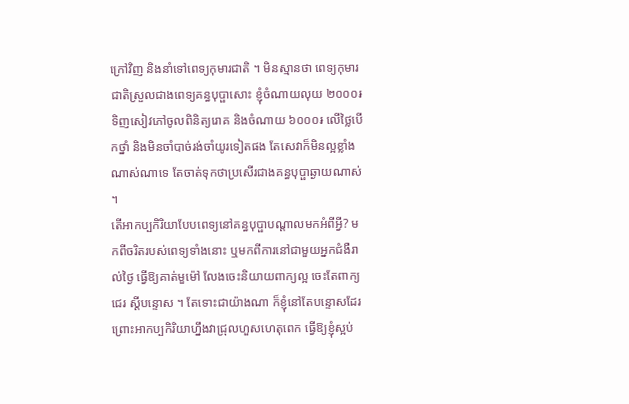ក្រៅវិញ និងនាំទៅពេទ្យកុមារជាតិ ។ មិនស្មានថា ពេទ្យកុមារជាតិស្រួលជាងពេទ្យគន្ធបុប្ផាសោះ ខ្ញុំចំណាយលុយ ២០០០៛ ទិញសៀវភៅចូលពិនិត្យរោគ និងចំណាយ ៦០០០៛ លើថ្លៃបើកថ្នាំ និងមិនចាំបាច់រង់ចាំយូរទៀតផង តែសេវាក៏មិនល្អខ្លាំងណាស់ណាទេ តែចាត់ទុកថាប្រសើរជាងគន្ធបុប្ផាឆ្ងាយណាស់ ។
តើអាកប្បកិរិយាបែបពេទ្យនៅគន្ធបុប្ផាបណ្ដាលមកអំពីអ្វី? មកពីចរិតរបស់ពេទ្យទាំងនោះ ឬមកពីការនៅជាមួយអ្នកជំងឺរាល់ថ្ងៃ ធ្វើឱ្យគាត់មួម៉ៅ លែងចេះនិយាយពាក្យល្អ ចេះតែពាក្យជេរ ស្ដីបន្ទោស ។ តែទោះជាយ៉ាងណា ក៏ខ្ញុំនៅតែបន្ទោសដែរ ព្រោះអាកប្បកិរិយាហ្នឹងវាជ្រុលហួសហេតុពេក ធ្វើឱ្យខ្ញុំស្អប់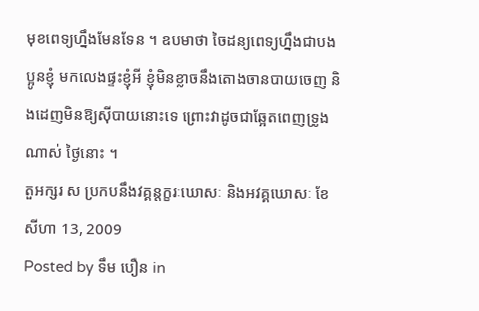មុខពេទ្យហ្នឹងមែនទែន ។ ឧបមាថា ចៃដន្យពេទ្យហ្នឹងជាបងប្អូនខ្ញុំ មកលេងផ្ទះខ្ញុំអី ខ្ញុំមិនខ្លាចនឹងតោងចានបាយចេញ និងដេញមិនឱ្យស៊ីបាយនោះទេ ព្រោះវាដូចជាឆ្អែតពេញទ្រូងណាស់ ថ្ងៃនោះ ។
តួអក្សរ ស ប្រកបនឹងវគ្គន្តក្ខរៈឃោសៈ និងអវគ្គឃោសៈ ខែ សីហា 13, 2009
Posted by ទឹម បឿន in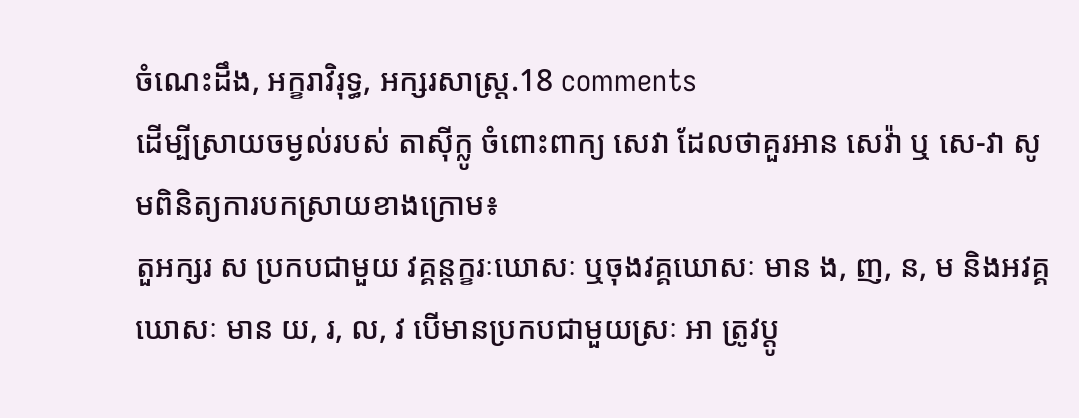ចំណេះដឹង, អក្ខរាវិរុទ្ធ, អក្សរសាស្ត្រ.18 comments
ដើម្បីស្រាយចម្ងល់របស់ តាស៊ីក្លូ ចំពោះពាក្យ សេវា ដែលថាគួរអាន សេវ៉ា ឬ សេ-វា សូមពិនិត្យការបកស្រាយខាងក្រោម៖
តួអក្សរ ស ប្រកបជាមួយ វគ្គន្តក្ខរៈឃោសៈ ឬចុងវគ្គឃោសៈ មាន ង, ញ, ន, ម និងអវគ្គឃោសៈ មាន យ, រ, ល, វ បើមានប្រកបជាមួយស្រៈ អា ត្រូវប្ដូ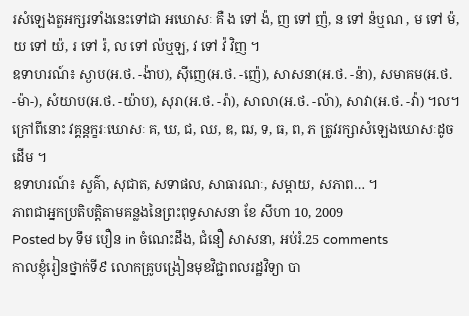រសំឡេងតួអក្សរទាំងនេះទៅជា អឃោសៈ គឺ ង ទៅ ង៉, ញ ទៅ ញ៉, ន ទៅ ន៉ឬណ , ម ទៅ ម៉, យ ទៅ យ៉, រ ទៅ រ៉, ល ទៅ ល៉ឬឡ, វ ទៅ វ៉ វិញ ។
ឧទាហរណ៍៖ ស្ងាប(អ.ថ. -ង៉ាប), ស៊ីញេ(អ.ថ. -ញ៉េ), សាសនា(អ.ថ. -ន៉ា), សមាគម(អ.ថ. -ម៉ា-), សំយាប(អ.ថ. -យ៉ាប), សុរា(អ.ថ. -រ៉ា), សាលា(អ.ថ. -ល៉ា), សាវា(អ.ថ. -វ៉ា) ។ល។
ក្រៅពីនោះ វគ្គន្តក្ខរៈឃោសៈ គ, ឃ, ជ, ឈ, ឌ, ឍ, ទ, ធ, ព, ភ ត្រូវរក្សាសំឡេងឃោសៈដូចដើម ។
ឧទាហរណ៍៖ សួគ៌ា, សុជាត, សទាផល, សាធារណៈ, សម្ពាយ, សភាព… ។
ភាពជាអ្នកប្រតិបត្តិតាមគន្លងនៃព្រះពុទ្ធសាសនា ខែ សីហា 10, 2009
Posted by ទឹម បឿន in ចំណេះដឹង, ជំនឿ សាសនា, អប់រំ.25 comments
កាលខ្ញុំរៀនថ្នាក់ទី៩ លោកគ្រូបង្រៀនមុខវិជ្ជាពលរដ្ឋវិទ្យា បា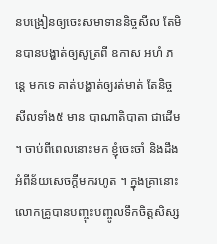នបង្រៀនឲ្យចេះសមាទាននិច្ចសីល តែមិនបានបង្ហាត់ឲ្យសូត្រពី ឧកាស អហំ ភន្តេ មកទេ គាត់បង្ហាត់ឲ្យរត់មាត់ តែនិច្ចសីលទាំង៥ មាន បាណាតិបាតា ជាដើម ។ ចាប់ពីពេលនោះមក ខ្ញុំចេះចាំ និងដឹងអំពីន័យសេចក្ដីមករហូត ។ ក្នុងគ្រានោះ លោកគ្រូបានបញ្ចុះបញ្ចូលទឹកចិត្តសិស្ស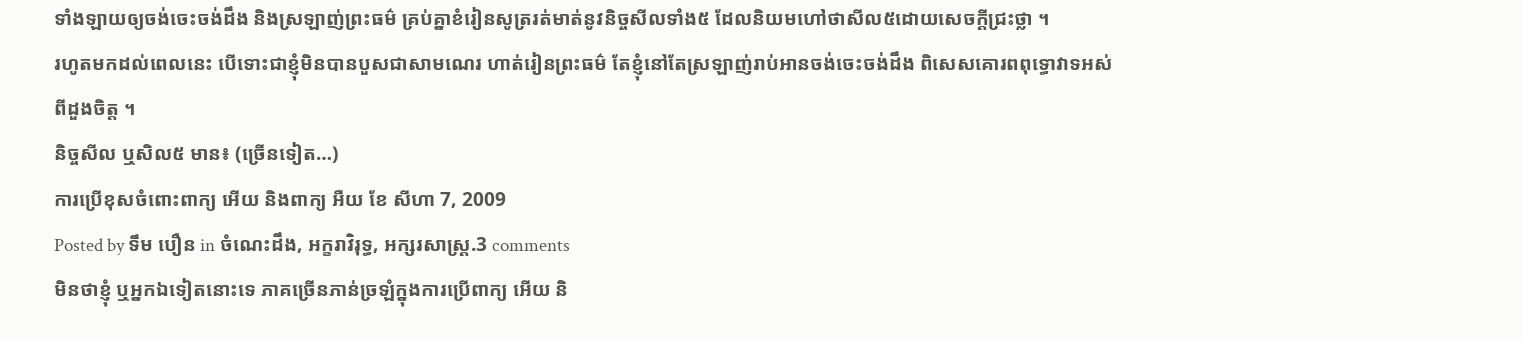ទាំងឡាយឲ្យចង់ចេះចង់ដឹង និងស្រឡាញ់ព្រះធម៌ គ្រប់គ្នាខំរៀនសូត្ររត់មាត់នូវនិច្ចសីលទាំង៥ ដែលនិយមហៅថាសីល៥ដោយសេចក្ដីជ្រះថ្លា ។
រហូតមកដល់ពេលនេះ បើទោះជាខ្ញុំមិនបានបួសជាសាមណេរ ហាត់រៀនព្រះធម៌ តែខ្ញុំនៅតែស្រឡាញ់រាប់អានចង់ចេះចង់ដឹង ពិសេសគោរពពុទ្ធោវាទអស់ពីដួងចិត្ត ។
និច្ចសីល ឬសិល៥ មាន៖ (ច្រើនទៀត…)
ការប្រើខុសចំពោះពាក្យ អើយ និងពាក្យ អឺយ ខែ សីហា 7, 2009
Posted by ទឹម បឿន in ចំណេះដឹង, អក្ខរាវិរុទ្ធ, អក្សរសាស្ត្រ.3 comments
មិនថាខ្ញុំ ឬអ្នកឯទៀតនោះទេ ភាគច្រើនភាន់ច្រឡំក្នុងការប្រើពាក្យ អើយ និ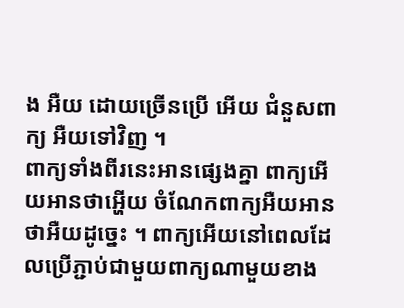ង អឺយ ដោយច្រើនប្រើ អើយ ជំនួសពាក្យ អឺយទៅវិញ ។
ពាក្យទាំងពីរនេះអានផ្សេងគ្នា ពាក្យអើយអានថាអ្ហើយ ចំណែកពាក្យអឺយអានថាអឺយដូច្នេះ ។ ពាក្យអើយនៅពេលដែលប្រើភ្ជាប់ជាមួយពាក្យណាមួយខាង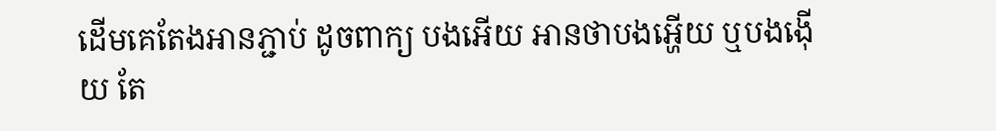ដើមគេតែងអានភ្ជាប់ ដូចពាក្យ បងអើយ អានថាបងអ្ហើយ ឬបងង៉ើយ តែ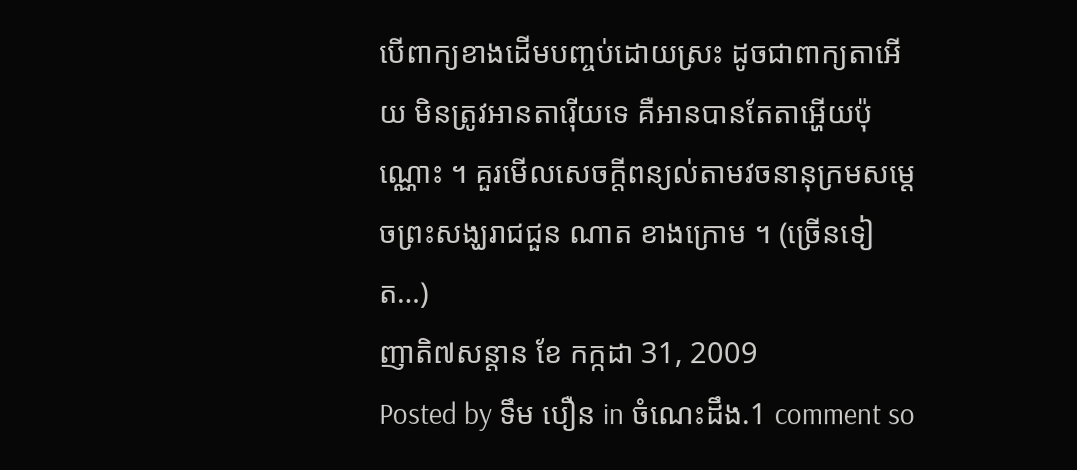បើពាក្យខាងដើមបញ្ចប់ដោយស្រះ ដូចជាពាក្យតាអើយ មិនត្រូវអានតារ៉ើយទេ គឺអានបានតែតាអ្ហើយប៉ុណ្ណោះ ។ គួរមើលសេចក្ដីពន្យល់តាមវចនានុក្រមសម្ដេចព្រះសង្ឃរាជជួន ណាត ខាងក្រោម ។ (ច្រើនទៀត…)
ញាតិ៧សន្ដាន ខែ កក្កដា 31, 2009
Posted by ទឹម បឿន in ចំណេះដឹង.1 comment so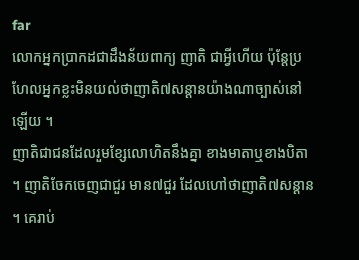far
លោកអ្នកប្រាកដជាដឹងន័យពាក្យ ញាតិ ជាអ្វីហើយ ប៉ុន្តែប្រហែលអ្នកខ្លះមិនយល់ថាញាតិ៧សន្ដានយ៉ាងណាច្បាស់នៅឡើយ ។
ញាតិជាជនដែលរួមខ្សែលោហិតនឹងគ្នា ខាងមាតាឬខាងបិតា ។ ញាតិចែកចេញជាជួរ មាន៧ជួរ ដែលហៅថាញាតិ៧សន្ដាន ។ គេរាប់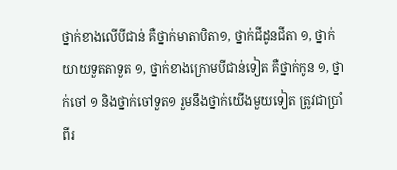ថ្នាក់ខាងលើបីជាន់ គឺថ្នាក់មាតាបិតា១, ថ្នាក់ជីដូនជីតា ១, ថ្នាក់យាយទួតតាទួត ១, ថ្នាក់ខាងក្រោមបីជាន់ទៀត គឺថ្នាក់កូន ១, ថ្នាក់ចៅ ១ និងថ្នាក់ចៅទួត១ រួមនឹងថ្នាក់យើងមួយទៀត ត្រូវជាប្រាំពីរ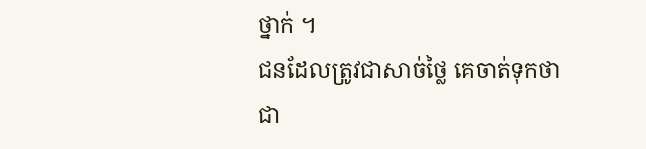ថ្នាក់ ។
ជនដែលត្រូវជាសាច់ថ្លៃ គេចាត់ទុកថាជា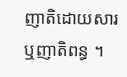ញាតិដោយសារ ឬញាតិពន្ធ ។